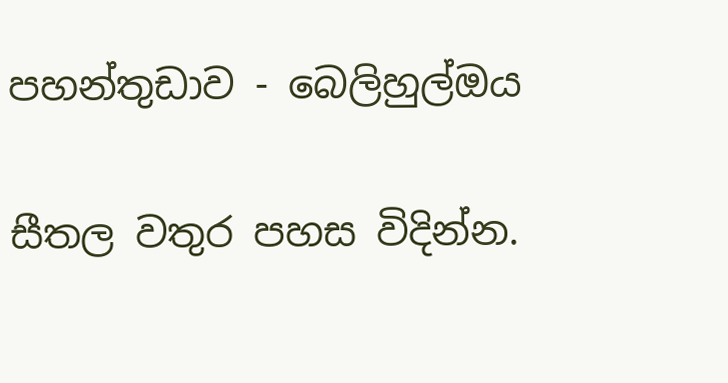පහන්තුඩාව - බෙලිහුල්ඔය

සීතල වතුර පහස විදින්න.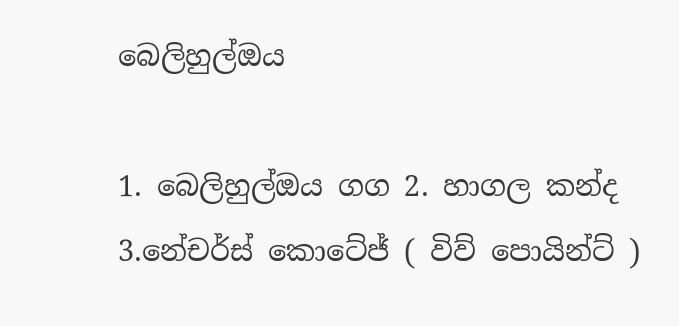බෙලිහුල්ඔය

1. බෙලිහුල්ඔය ගග 2. හාගල කන්ද 3.නේචර්ස් කොටේජ් ( විව් පොයින්ට් )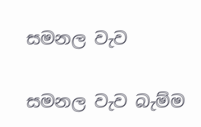සමනල වැව

සමනල වැව බැම්ම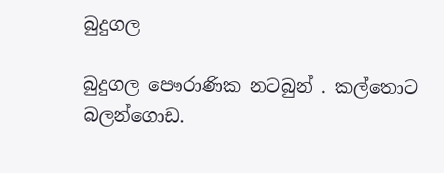බුදුගල

බුදුගල පෞරාණික නටබුන් . කල්තොට බලන්ගොඩ.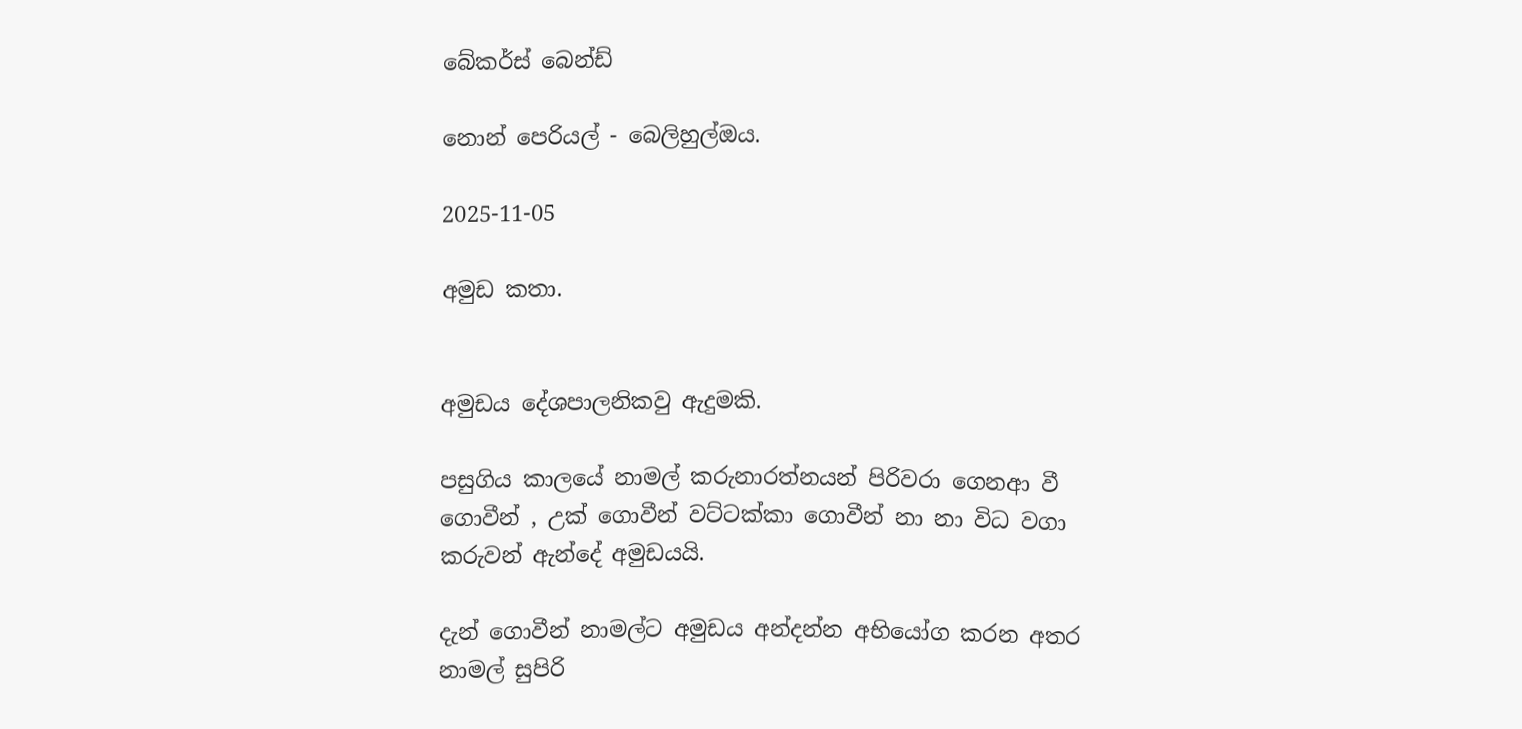බේකර්ස් බෙන්ඩ්

නොන් පෙරියල් - බෙලිහුල්ඔය.

2025-11-05

අමුඩ කතා.


අමුඩය දේශපාලනිකවු ඇදුමකි.

පසුගිය කාලයේ නාමල් කරුනාරත්නයන් පිරිවරා ගෙනආ වී ගොවීන් , උක් ගොවීන් වට්ටක්කා ගොවීන් නා නා විධ වගා කරුවන් ඇන්දේ අමුඩයයි.

දැන් ගොවීන් නාමල්ට අමුඩය අන්දන්න අභියෝග කරන අතර නාමල් සුපිරි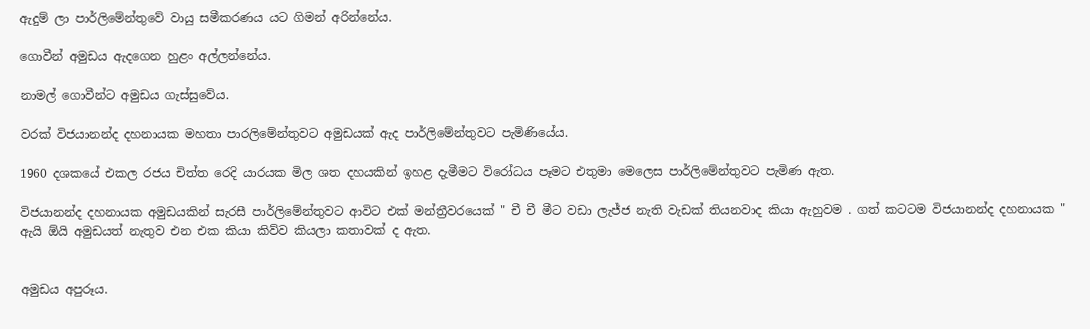ඇදුම් ලා පාර්ලිමේන්තුවේ වායු සමීකරණය යට ගිමන් අරින්නේය.

ගොවීන් අමුඩය ඇදගෙන හුළං අල්ලන්නේය.

නාමල් ගොවීන්ට අමුඩය ගැස්සුවේය.

වරක් විජයානන්ද දහනායක මහතා පාරලිමේන්තුවට අමුඩයක් ඇද පාර්ලිමේන්තුවට පැමිණියේය.

1960 දශකයේ එකල රජය චිත්ත රෙදි යාරයක මිල ශත දහයකින් ඉහළ දැමීමට විරෝධය පෑමට එතුමා මෙලෙස පාර්ලිමේන්තුවට පැමිණ ඇත.

විජයානන්ද දහනායක අමුඩයකින් සැරසී පාර්ලිමේන්තුවට ආවිට එක් මන්ත්‍රීවරයෙක් " චී චී මීට වඩා ලැජ්ජ නැති වැඩක් තියනවාද කියා ඇහුවම . ගත් කටටම විජයානන්ද දහනායක " ඇයි ඕයි අමුඩයත් නැතුව එන එක කියා කිව්ව කියලා කතාවක් ද ඇත.


අමුඩය අපුරූය.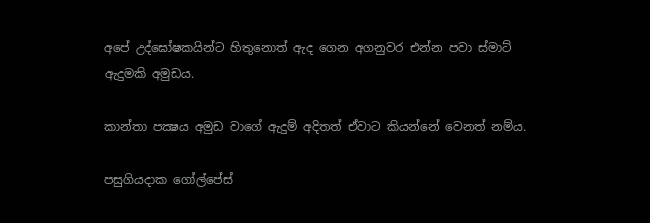අපේ උද්ඝෝෂකයින්ට හිතුනොත් ඇද ගෙන අගනුවර එන්න පවා ස්මාට් ඇදුමකි අමුඩය.

කාන්තා පක්‍ෂය අමුඩ වාගේ ඇදුම් අදිතත් ඒවාට කියන්නේ වෙනත් නම්ය.

පසුගියදාක ගෝල්පේස්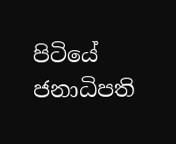පිටියේ ජනාධිපති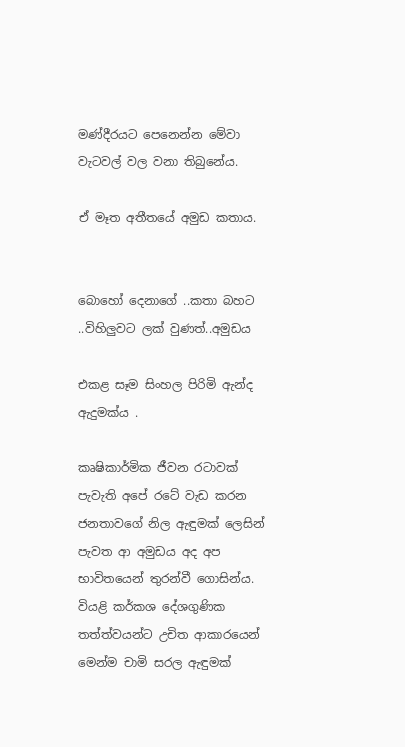මණ්දීරයට පෙනෙන්න මේවා වැටවල් වල වනා තිබුනේය.

ඒ මෑත අතීතයේ අමුඩ කතාය.


බොහෝ දෙනාගේ ..කතා බහට ..විහිලුවට ලක් වුණත්..අමුඩය

එකළ සෑම සිංහල පිරිමි ඇන්ද ඇදුමක්ය .

කෘෂිකාර්මික ජීවන රටාවක් පැවැති අපේ රටේ වැඩ කරන ජනතාවගේ නිල ඇඳුමක් ලෙසින් පැවත ආ අමුඩය අද අප භාවිතයෙන් තුරන්වී ගොසින්ය. වියළි කර්කශ දේශගුණික තත්ත්වයන්ට උචිත ආකාරයෙන් මෙන්ම චාමි සරල ඇඳුමක්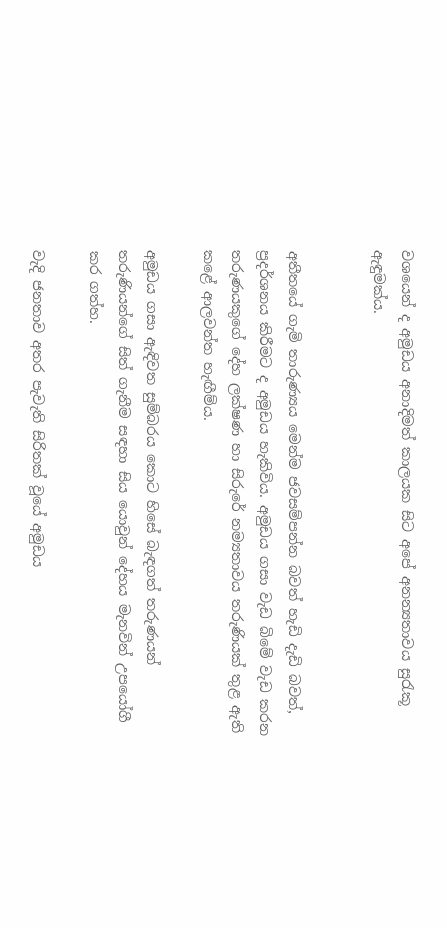වශයෙන් ද අමුඩය අනාදිමත් කාලයක සිට අපේ අනන්‍යතාවය සුරැකූ ඇඳුමක්ය.


අතීතයේ ගැමි තාරුණ්‍යය මෙන්ම ජවසම්පන්න බවත් හැඩි දැඩි බවත්, ප්‍රදර්ශනය කිරීමට ද අමුඩය හැකිවිය. අමුඩය ගසා වැඩ බිමේ වැඩ කරන තරුණයකුගේ දේහ ලක්ෂණ හා සිරුරේ නම්‍යතාවය තරුණියක් තුළ ඇති කළේ ආලවන්ත හැඟීම්ය.

අමුඩය ගසා ඇඳිවත සුම්බරය කොට හිසේ බැඳගත් තරුණයන් තරුණියන්ගේ සිත් ගැනීම සඳහා සිය යොවුන් දේහය මැනවින් උපයෝගී කර ගත්හ.

වැදි ජනතාව අතර පැවැති සිරිතක් වූයේ අමුඩය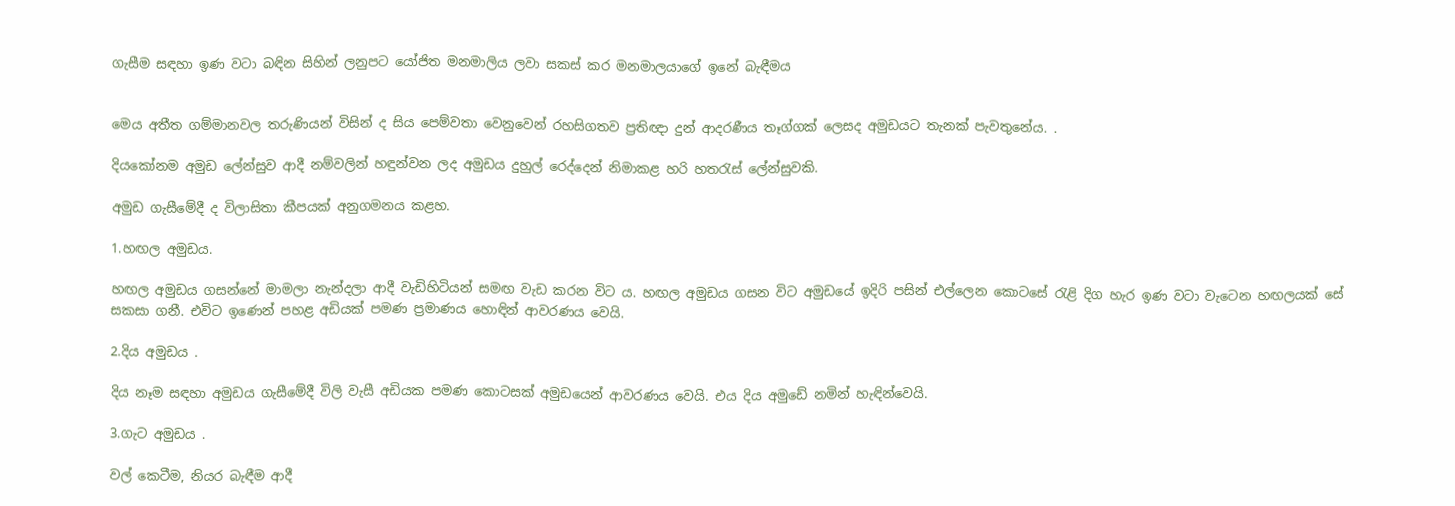ගැසීම සඳහා ඉණ වටා බඳින සිහින් ලනුපට යෝජිත මනමාලිය ලවා සකස් කර මනමාලයාගේ ඉනේ බැඳීමය


මෙය අතීත ගම්මානවල තරුණියන් විසින් ද සිය පෙම්වතා වෙනුවෙන් රහසිගතව ප්‍රතිඥා දුන් ආදරණීය තෑග්ගක් ලෙසද අමුඩයට තැනක් පැවතුනේය. .

දියකෝනම අමුඩ ලේන්සුව ආදී නම්වලින් හඳුන්වන ලද අමුඩය දුහුල් රෙද්දෙන් නිමාකළ හරි හතරැස් ලේන්සුවකි.

අමුඩ ගැසීමේදී ද විලාසිතා කීපයක් අනුගමනය කළහ.

1.හඟල අමුඩය.

හඟල අමුඩය ගසන්නේ මාමලා නැන්දලා ආදී වැඩිහිටියන් සමඟ වැඩ කරන විට ය. හඟල අමුඩය ගසන විට අමුඩයේ ඉදිරි පසින් එල්ලෙන කොටසේ රැළි දිග හැර ඉණ වටා වැටෙන හඟලයක් සේ සකසා ගනී. එවිට ඉණෙන් පහළ අඩියක් පමණ ප්‍රමාණය හොඳින් ආවරණය වෙයි.

2.දිය අමුඩය .

දිය නෑම සඳහා අමුඩය ගැසීමේදී විලි වැසී අඩියක පමණ කොටසක් අමුඩයෙන් ආවරණය වෙයි. එය දිය අමුඩේ නමින් හැඳින්වෙයි.

3.ගැට අමුඩය .

වල් කෙටීම, නියර බැඳීම ආදී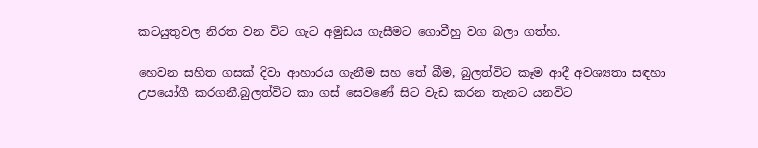කටයුතුවල නිරත වන විට ගැට අමුඩය ගැසීමට ගොවීහු වග බලා ගත්හ.

හෙවන සහිත ගසක් දිවා ආහාරය ගැනීම සහ තේ බීම, බුලත්විට කෑම ආදී අවශ්‍යතා සඳහා උපයෝගී කරගනී.බුලත්විට කා ගස් සෙවණේ සිට වැඩ කරන තැනට යනවිට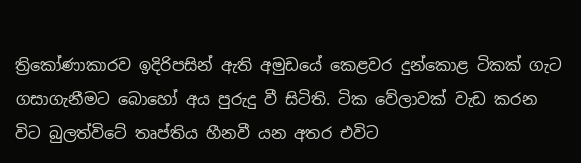ත්‍රිකෝණාකාරව ඉදිරිපසින් ඇති අමුඩයේ කෙළවර දුන්කොළ ටිකක් ගැට ගසාගැනීමට බොහෝ අය පුරුදු වී සිටිති. ටික වේලාවක් වැඩ කරන විට බුලත්විටේ තෘප්තිය හීනවී යන අතර එවිට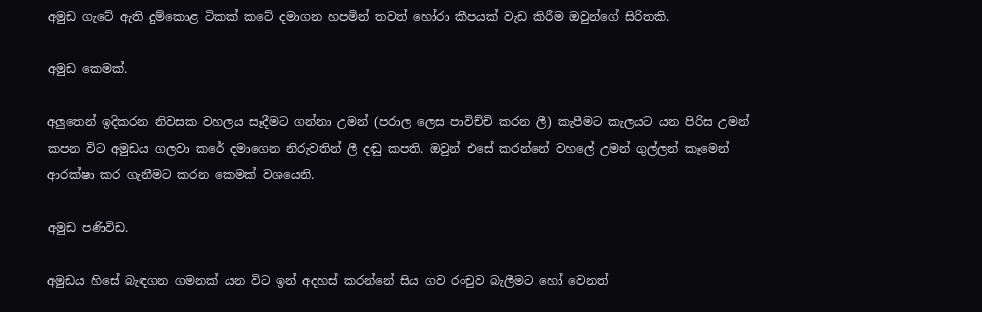අමුඩ ගැටේ ඇති දුම්කොළ ටිකක් කටේ දමාගන හපමින් තවත් හෝරා කීපයක් වැඩ කිරීම ඔවුන්ගේ සිරිතකි.

අමුඩ කෙමක්.

අලුතෙන් ඉදිකරන නිවසක වහලය සෑදීමට ගන්නා උමන් (පරාල ලෙස පාවිච්චි කරන ලී) කැපීමට කැලයට යන පිරිස උමන් කපන විට අමුඩය ගලවා කරේ දමාගෙන නිරුවතින් ලී දඬු කපති. ඔවුන් එසේ කරන්නේ වහලේ උමන් ගුල්ලන් කෑමෙන් ආරක්ෂා කර ගැනීමට කරන කෙමක් වශයෙනි.

අමුඩ පණිවිඩ.

අමුඩය හිසේ බැඳගන ගමනක් යන විට ඉන් අදහස් කරන්නේ සිය ගව රංචුව බැලීමට හෝ වෙනත්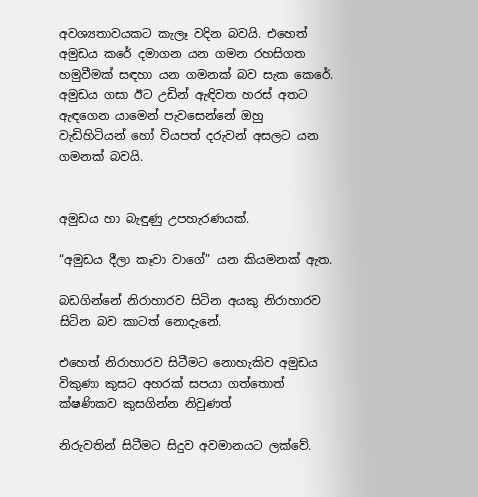අවශ්‍යතාවයකට කැලෑ වදින බවයි. එහෙත් අමුඩය කරේ දමාගන යන ගමන රහසිගත හමුවීමක් සඳහා යන ගමනක් බව සැක කෙරේ. අමුඩය ගසා ඊට උඩින් ඇඳිවත හරස් අතට ඇඳගෙන යාමෙන් පැවසෙන්නේ ඔහු වැඩිහිටියන් හෝ වියපත් දරුවන් අසලට යන ගමනක් බවයි.


අමුඩය හා බැඳුණු උපහැරණයක්.

“අමුඩය දීලා කෑවා වාගේ” යන කියමනක් ඇත.

බඩගින්නේ නිරාහාරව සිටින අයකු නිරාහාරව සිටින බව කාටත් නොදැනේ.

එහෙත් නිරාහාරව සිටීමට නොහැකිව අමුඩය විකුණා කුසට අහරක් සපයා ගත්තොත් ක්ෂණිකව කුසගින්න නිවුණත්

නිරුවතින් සිටීමට සිදුව අවමානයට ලක්වේ.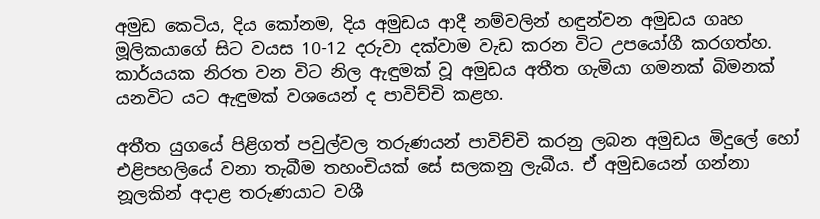අමුඩ කෙටිය, දිය කෝනම, දිය අමුඩය ආදී නම්වලින් හඳුන්වන අමුඩය ගෘහ මූලිකයාගේ සිට වයස 10-12 දරුවා දක්වාම වැඩ කරන විට උපයෝගී කරගත්හ. කාර්යයක නිරත වන විට නිල ඇඳුමක් වූ අමුඩය අතීත ගැමියා ගමනක් බිමනක් යනවිට යට ඇඳුමක් වශයෙන් ද පාවිච්චි කළහ.

අතීත යුගයේ පිළිගත් පවුල්වල තරුණයන් පාවිච්චි කරනු ලබන අමුඩය මිදුලේ හෝ එළිපහලියේ වනා තැබීම තහංචියක් සේ සලකනු ලැබීය. ඒ අමුඩයෙන් ගන්නා නූලකින් අදාළ තරුණයාට වශී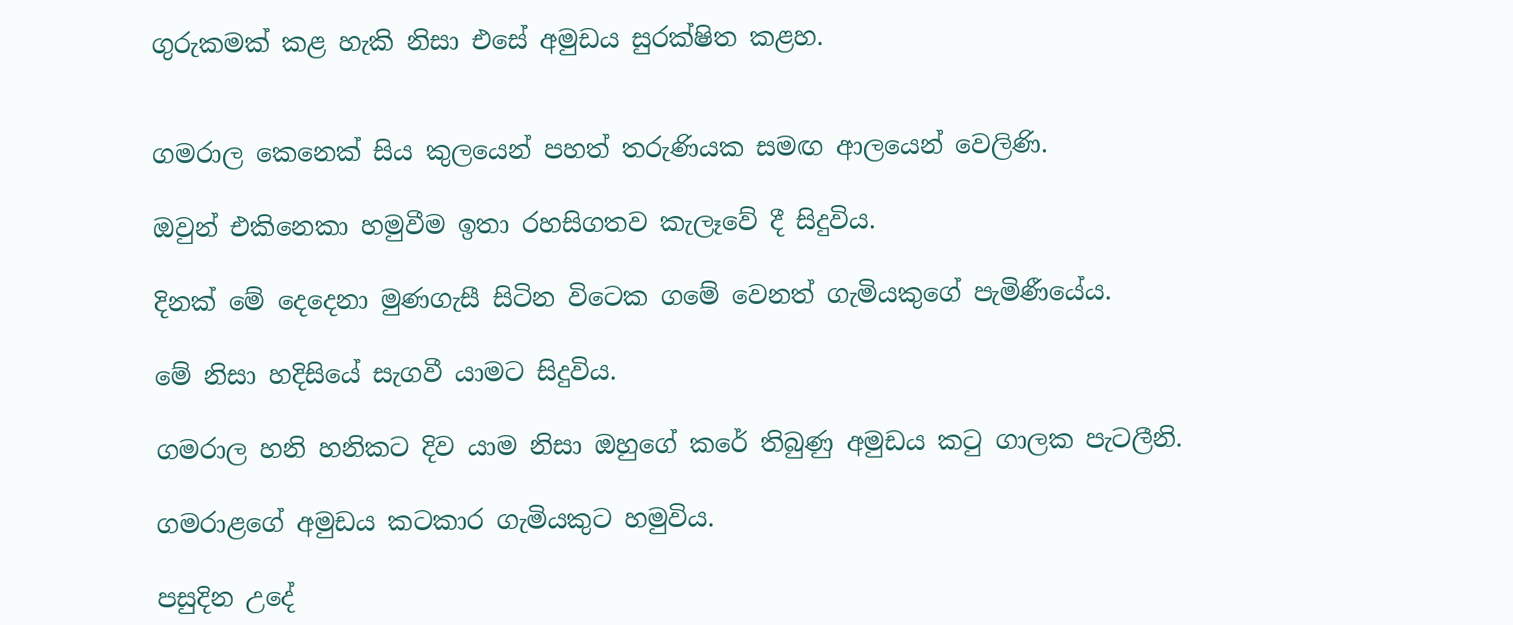ගුරුකමක් කළ හැකි නිසා එසේ අමුඩය සුරක්ෂිත කළහ.


ගමරාල කෙනෙක් සිය කුලයෙන් පහත් තරුණියක සමඟ ආලයෙන් වෙලිණි.

ඔවුන් එකිනෙකා හමුවීම ඉතා රහසිගතව කැලෑවේ දී සිදුවිය.

දිනක් මේ දෙදෙනා මුණගැසී සිටින විටෙක ගමේ වෙනත් ගැමියකුගේ පැමිණීයේය.

මේ නිසා හදිසියේ සැගවී යාමට සිදුවිය.

ගමරාල හනි හනිකට දිව යාම නිසා ඔහුගේ කරේ තිබුණු අමුඩය කටු ගාලක පැටලීනි.

ගමරාළගේ අමුඩය කටකාර ගැමියකුට හමුවිය.

පසුදින උදේ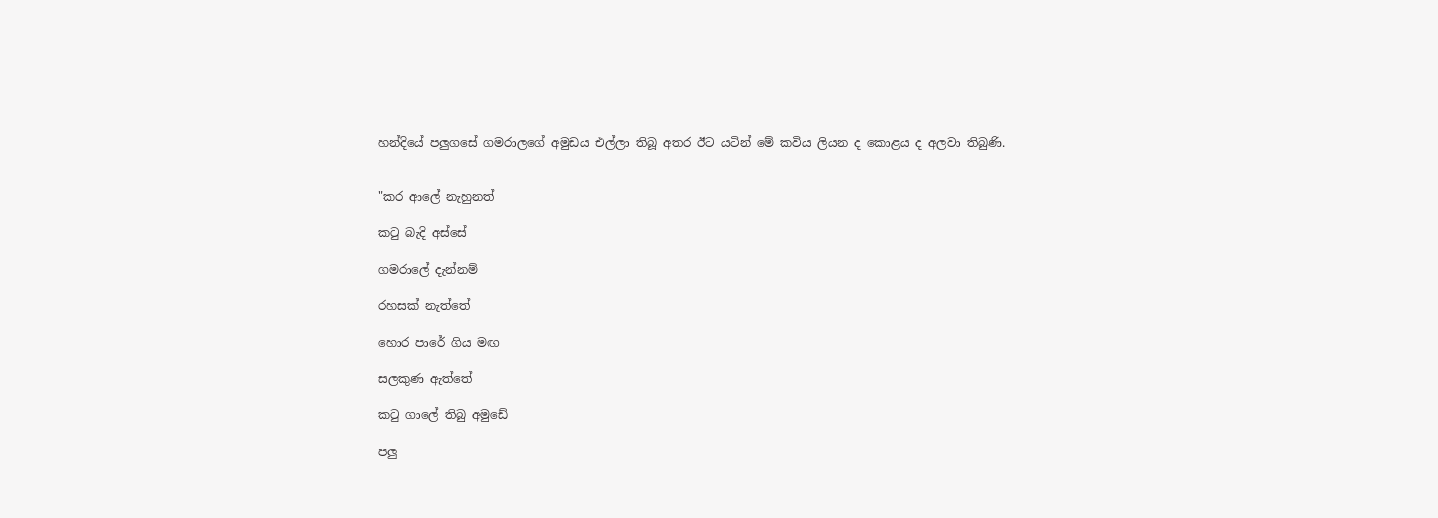හන්දියේ පලුගසේ ගමරාලගේ අමුඩය එල්ලා තිබූ අතර ඊට යටින් මේ කවිය ලියන ද කොළය ද අලවා තිබුණි.


"කර ආලේ නැහුනත්

කටු බැදි අස්සේ

ගමරාලේ දැන්නම්

රහසක් නැත්තේ

හොර පාරේ ගිය මඟ

සලකුණ ඇත්තේ

කටු ගාලේ තිබු අමුඩේ

පලු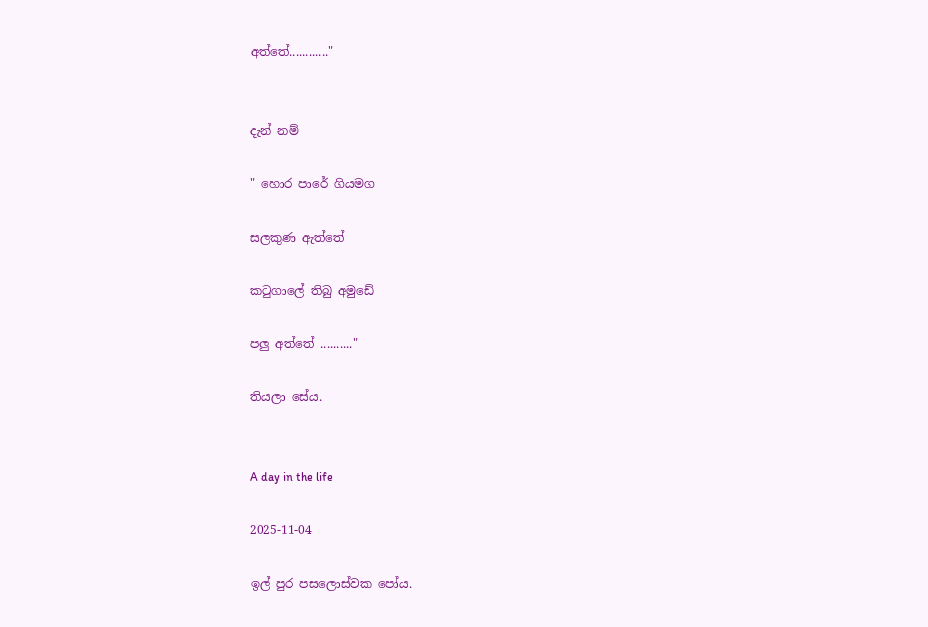අත්තේ............"


දැන් නම්

" හොර පාරේ ගියමග

සලකුණ ඇත්තේ

කටුගාලේ තිබු අමුඩේ

පලු අත්තේ .........."

තියලා සේය.


A day in the life

2025-11-04

ඉල් පුර පසලොස්වක පෝය.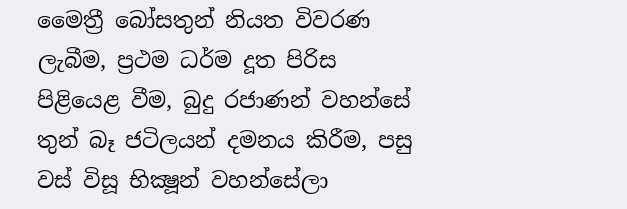මෛත්‍රී බෝසතුන් නියත විවරණ ලැබීම, ප්‍රථම ධර්ම දූත පිරිස පිළියෙළ වීම, බුදු රජාණන් වහන්සේ තුන් බෑ ජටිලයන් දමනය කිරීම, පසු වස්‌ විසූ භික්‍ෂූන් වහන්සේලා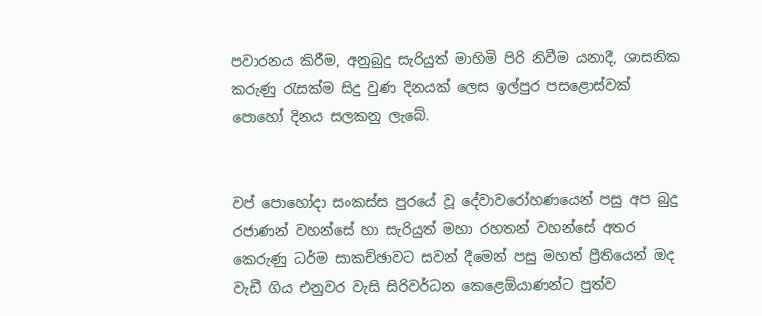පවාරනය කිරීම, අනුබුදු සැරියුත් මාහිමි පිරි නිවීම යනාදී, ශාසනික කරුණු රැසක්‌ම සිදු වුණ දිනයක්‌ ලෙස ඉල්පුර පසළොස්‌වක්‌ පොහෝ දිනය සලකනු ලැබේ.


වප් පොහෝදා සංකස්‌ස පුරයේ වූ දේවාවරෝහණයෙන් පසු අප බුදු රජාණන් වහන්සේ හා සැරියුත් මහා රහතන් වහන්සේ අතර කෙරුණු ධර්ම සාකච්ඡාවට සවන් දීමෙන් පසු මහත් ප්‍රීතියෙන් ඔද වැඩී ගිය එනුවර වැසි සිරිවර්ධන කෙළෙඕයාණන්ට පුත්ව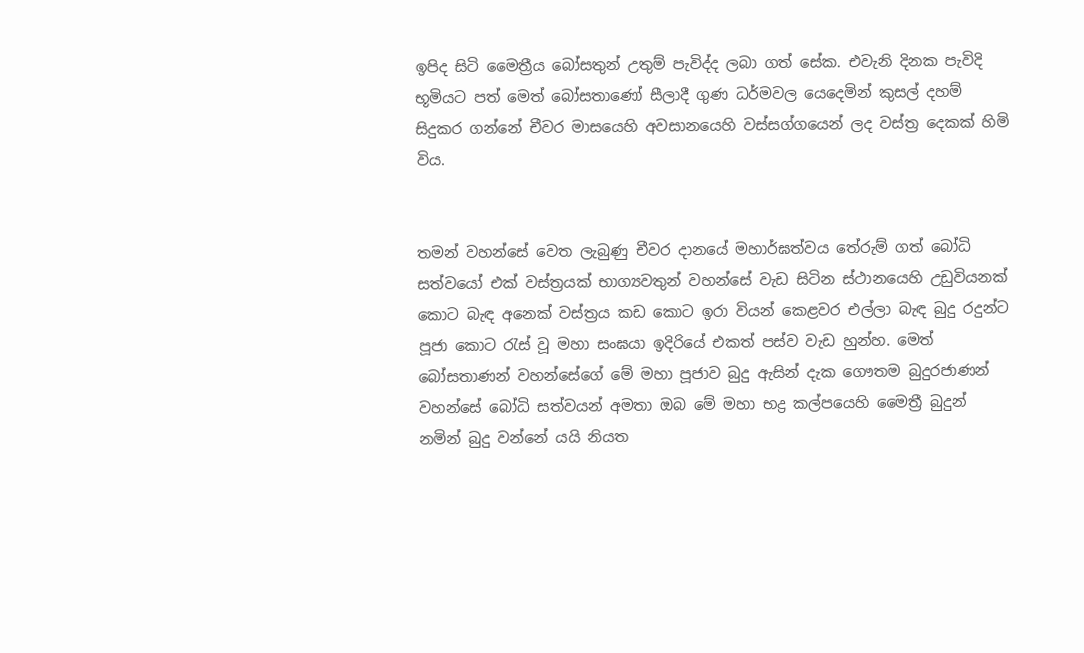ඉපිද සිටි මෛත්‍රීය බෝසතුන් උතුම් පැවිද්ද ලබා ගත් සේක. එවැනි දිනක පැවිදි භූමියට පත් මෙත් බෝසතාණෝ සීලාදී ගුණ ධර්මවල යෙදෙමින් කුසල් දහම් සිදුකර ගන්නේ චීවර මාසයෙහි අවසානයෙහි වස්‌සග්ගයෙන් ලද වස්‌ත්‍ර දෙකක්‌ හිමි විය.


තමන් වහන්සේ වෙත ලැබුණු චීවර දානයේ මහාර්ඝත්වය තේරුම් ගත් බෝධි සත්වයෝ එක්‌ වස්‌ත්‍රයක්‌ භාග්‍යවතුන් වහන්සේ වැඩ සිටින ස්‌ථානයෙහි උඩුවියනක්‌ කොට බැඳ අනෙක්‌ වස්‌ත්‍රය කඩ කොට ඉරා වියන් කෙළවර එල්ලා බැඳ බුදු රදුන්ට පූජා කොට රැස්‌ වූ මහා සංඝයා ඉදිරියේ එකත් පස්‌ව වැඩ හුන්හ. මෙත් බෝසතාණන් වහන්සේගේ මේ මහා පූජාව බුදු ඇසින් දැක ගෞතම බුදුරජාණන් වහන්සේ බෝධි සත්වයන් අමතා ඔබ මේ මහා භද්‍ර කල්පයෙහි මෛත්‍රී බුදුන් නමින් බුදු වන්නේ යයි නියත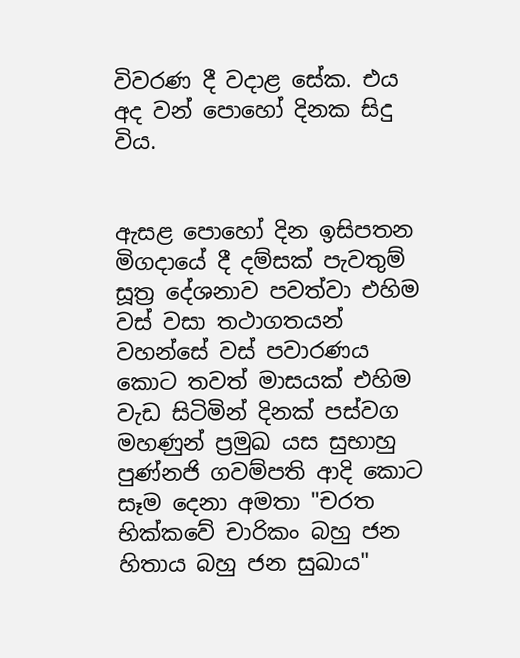විවරණ දී වදාළ සේක. එය අද වන් පොහෝ දිනක සිදු විය.


ඇසළ පොහෝ දින ඉසිපතන මිගදායේ දී දම්සක්‌ පැවතුම් සූත්‍ර දේශනාව පවත්වා එහිම වස්‌ වසා තථාගතයන් වහන්සේ වස්‌ පවාරණය කොට තවත් මාසයක්‌ එහිම වැඩ සිටිමින් දිනක්‌ පස්‌වග මහණුන් ප්‍රමුඛ යස සුභාහු පුණ්‌නජි ගවම්පති ආදි කොට සෑම දෙනා අමතා "චරත භික්‌කවේ චාරිකං බහු ජන හිතාය බහු ජන සුඛාය"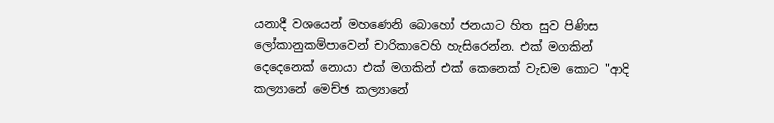යනාදී වශයෙන් මහණෙනි බොහෝ ජනයාට හිත සුව පිණිස ලෝකානුකම්පාවෙන් චාරිකාවෙහි හැසිරෙන්න. එක්‌ මගකින් දෙදෙනෙක්‌ නොයා එක්‌ මගකින් එක්‌ කෙනෙක්‌ වැඩම කොට "ආදි කල්‍යානේ මෙච්ඡ කල්‍යානේ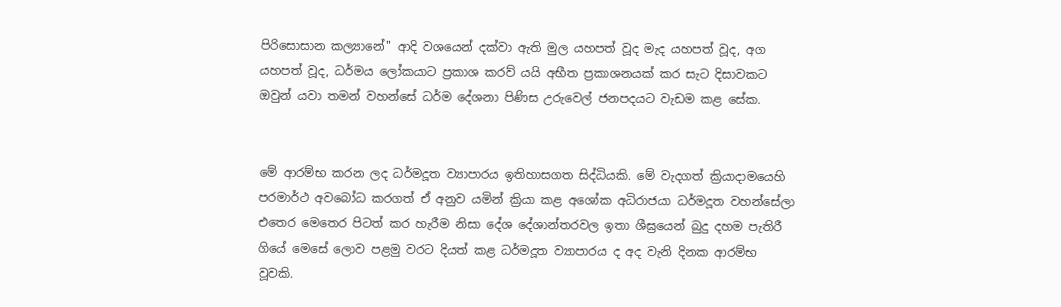පිරිසොසාන කල්‍යානේ" ආදි වශයෙන් දක්‌වා ඇති මුල යහපත් වූද මැද යහපත් වූද, අග යහපත් වූද, ධර්මය ලෝකයාට ප්‍රකාශ කරව් යයි අභීත ප්‍රකාශනයක්‌ කර සැට දිසාවකට ඔවුන් යවා තමන් වහන්සේ ධර්ම දේශනා පිණිස උරුවෙල් ජනපදයට වැඩම කළ සේක.


මේ ආරම්භ කරන ලද ධර්මදූත ව්‍යාපාරය ඉතිහාසගත සිද්ධියකි. මේ වැදගත් ක්‍රියාදාමයෙහි පරමාර්ථ අවබෝධ කරගත් ඒ අනුව යමින් ක්‍රියා කළ අශෝක අධිරාජයා ධර්මදූත වහන්සේලා එතෙර මෙතෙර පිටත් කර හැරීම නිසා දේශ දේශාන්තරවල ඉතා ශීඝ්‍රයෙන් බුදු දහම පැතිරී ගියේ මෙසේ ලොව පළමු වරට දියත් කළ ධර්මදූත ව්‍යාපාරය ද අද වැනි දිනක ආරම්භ වූවකි.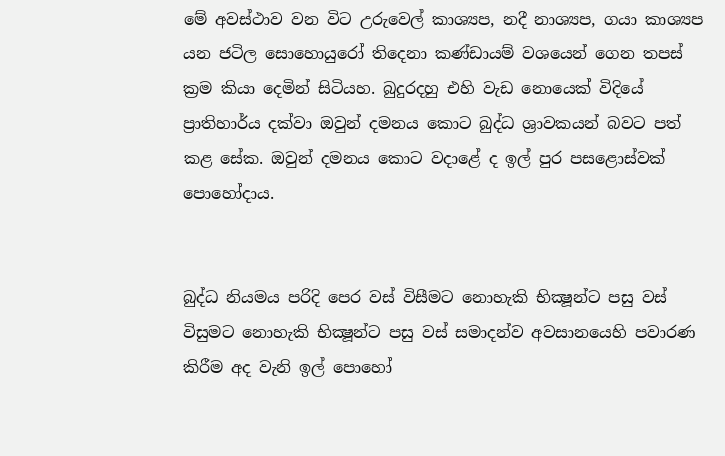මේ අවස්‌ථාව වන විට උරුවෙල් කාශ්‍යප, නදී නාශ්‍යප, ගයා කාශ්‍යප යන ජටිල සොහොයුරෝ තිදෙනා කණ්‌ඩායම් වශයෙන් ගෙන තපස්‌ ක්‍රම කියා දෙමින් සිටියහ. බුදුරදහු එහි වැඩ නොයෙක්‌ විදියේ ප්‍රාතිහාර්ය දක්‌වා ඔවුන් දමනය කොට බුද්ධ ශ්‍රාවකයන් බවට පත් කළ සේක. ඔවුන් දමනය කොට වදාළේ ද ඉල් පුර පසළොස්‌වක්‌ පොහෝදාය.


බුද්ධ නියමය පරිදි පෙර වස්‌ විසීමට නොහැකි භික්‍ෂූන්ට පසු වස්‌ විසුමට නොහැකි භික්‍ෂූන්ට පසු වස්‌ සමාදන්ව අවසානයෙහි පවාරණ කිරීම අද වැනි ඉල් පොහෝ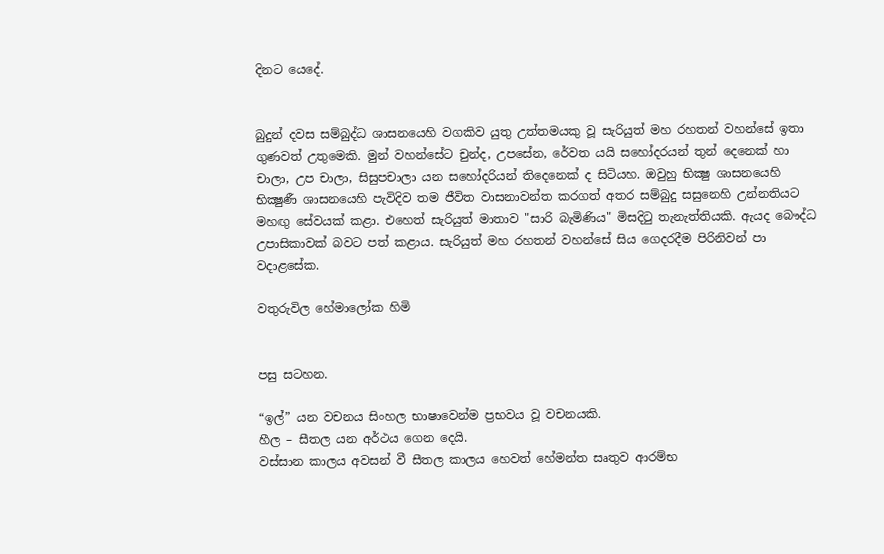දිනට යෙදේ.


බුදුන් දවස සම්බුද්ධ ශාසනයෙහි වගකිව යුතු උත්තමයකු වූ සැරියුත් මහ රහතන් වහන්සේ ඉතා ගුණවත් උතුමෙකි. මුන් වහන්සේට චුන්ද, උපසේන, රේවත යයි සහෝදරයන් තුන් දෙනෙක්‌ හා චාලා, උප චාලා, සිසුපචාලා යන සහෝදරියන් තිදෙනෙක්‌ ද සිටියහ. ඔවුහු භික්‍ෂු ශාසනයෙහි භික්‍ෂුණී ශාසනයෙහි පැවිදිව තම ජීවිත වාසනාවන්ත කරගත් අතර සම්බුදු සසුනෙහි උන්නතියට මහඟු සේවයක්‌ කළා. එහෙත් සැරියුත් මාතාව "සාරි බැමිණිය" මිසදිටු තැනැත්තියකි. ඇයද බෞද්ධ උපාසිකාවක්‌ බවට පත් කළාය. සැරියුත් මහ රහතන් වහන්සේ සිය ගෙදරදීම පිරිනිවන් පා වදාළසේක.

වතුරුවිල හේමාලෝක හිමි


පසු සටහන.

“ඉල්” යන වචනය සිංහල භාෂාවෙන්ම ප්‍රභවය වූ වචනයකි.
හීල – සීතල යන අර්ථය ගෙන දෙයි.
වස්‌සාන කාලය අවසන් වී සීතල කාලය හෙවත් හේමන්ත සෘතුව ආරම්භ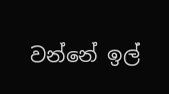වන්නේ ඉල්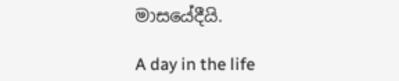මාසයේදීයි.

A day in the life